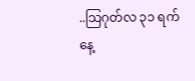..သြဂုတ်လ ၃၁ ရက်နေ့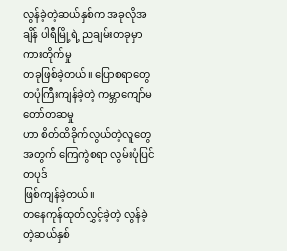လွန်ခဲ့တဲ့ဆယ်နှစ်က အခုလိုအချိန် ပါရီမြို့ရဲ့ ညချမ်းတခုမှာ ကားတိုက်မှု
တခုဖြစ်ခဲ့တယ်။ ပြောစရာတွေ တပုံကြီးကျန်ခဲ့တဲ့ ကမ္ဘာကျော်မတော်တဆမှု
ဟာ စိတ်ထိခိုက်လွယ်တဲ့လူတွေအတွက် ကြေကွဲစရာ လွမ်းပုံပြင်တပုဒ်
ဖြစ်ကျန်ခဲ့တယ်။
တနေကုန်ထုတ်လွှင့်ခဲ့တဲ့ လွန်ခဲ့တဲ့ဆယ်နှစ်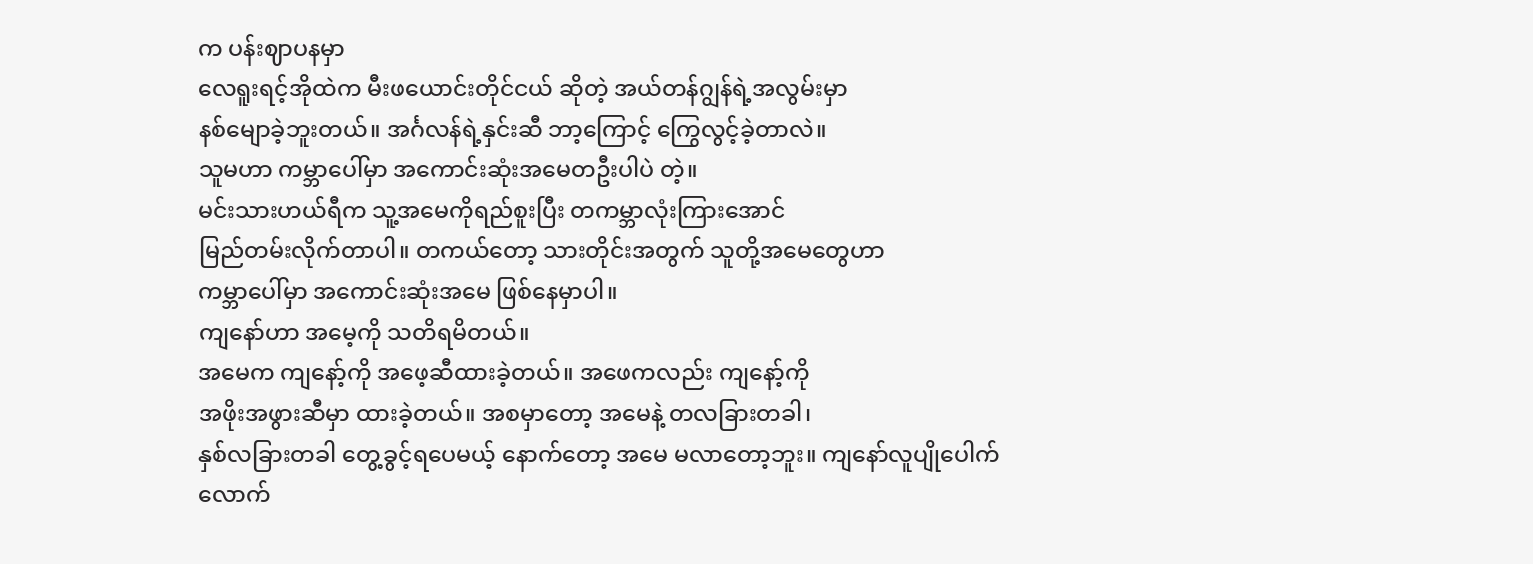က ပန်းဈာပနမှာ
လေရူးရင့်အိုထဲက မီးဖယောင်းတိုင်ငယ် ဆိုတဲ့ အယ်တန်ဂျွန်ရဲ့အလွမ်းမှာ
နစ်မျောခဲ့ဘူးတယ်။ အင်္ဂလန်ရဲ့နှင်းဆီ ဘာ့ကြောင့် ကြွေလွင့်ခဲ့တာလဲ။
သူမဟာ ကမ္ဘာပေါ်မှာ အကောင်းဆုံးအမေတဦးပါပဲ တဲ့။
မင်းသားဟယ်ရီက သူ့အမေကိုရည်စူးပြီး တကမ္ဘာလုံးကြားအောင်
မြည်တမ်းလိုက်တာပါ။ တကယ်တော့ သားတိုင်းအတွက် သူတို့အမေတွေဟာ
ကမ္ဘာပေါ်မှာ အကောင်းဆုံးအမေ ဖြစ်နေမှာပါ။
ကျနော်ဟာ အမေ့ကို သတိရမိတယ်။
အမေက ကျနော့်ကို အဖေ့ဆီထားခဲ့တယ်။ အဖေကလည်း ကျနော့်ကို
အဖိုးအဖွားဆီမှာ ထားခဲ့တယ်။ အစမှာတော့ အမေနဲ့ တလခြားတခါ၊
နှစ်လခြားတခါ တွေ့ခွင့်ရပေမယ့် နောက်တော့ အမေ မလာတော့ဘူး။ ကျနော်လူပျိုပေါက်လောက်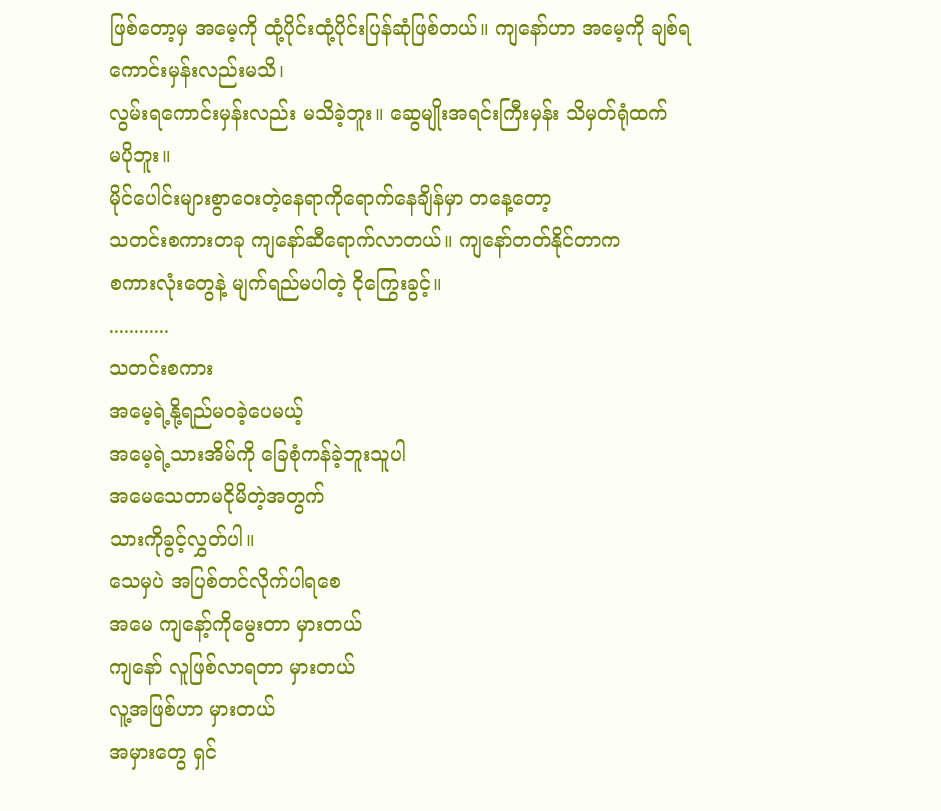ဖြစ်တော့မှ အမေ့ကို ထုံ့ပိုင်းထုံ့ပိုင်းပြန်ဆုံဖြစ်တယ်။ ကျနော်ဟာ အမေ့ကို ချစ်ရကောင်းမှန်းလည်းမသိ၊
လွမ်းရကောင်းမှန်းလည်း မသိခဲ့ဘူး။ ဆွေမျိုးအရင်းကြီးမှန်း သိမှတ်ရုံထက်
မပိုဘူး။
မိုင်ပေါင်းများစွာဝေးတဲ့နေရာကိုရောက်နေချိန်မှာ တနေ့တော့
သတင်းစကားတခု ကျနော်ဆီရောက်လာတယ်။ ကျနော်တတ်နိုင်တာက
စကားလုံးတွေနဲ့ မျက်ရည်မပါတဲ့ ငိုကြွေးခွင့်။
............
သတင်းစကား
အမေ့ရဲ့နို့ရည်မဝခဲ့ပေမယ့်
အမေ့ရဲ့သားအိမ်ကို ခြေစုံကန်ခဲ့ဘူးသူပါ
အမေသေတာမငိုမိတဲ့အတွက်
သားကိုခွင့်လွှတ်ပါ။
သေမှပဲ အပြစ်တင်လိုက်ပါရစေ
အမေ ကျနော့်ကိုမွေးတာ မှားတယ်
ကျနော် လူဖြစ်လာရတာ မှားတယ်
လူ့အဖြစ်ဟာ မှားတယ်
အမှားတွေ ရှင်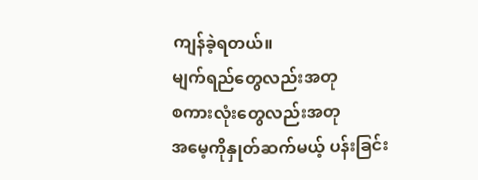ကျန်ခဲ့ရတယ်။
မျက်ရည်တွေလည်းအတု
စကားလုံးတွေလည်းအတု
အမေ့ကိုနှုတ်ဆက်မယ့် ပန်းခြင်း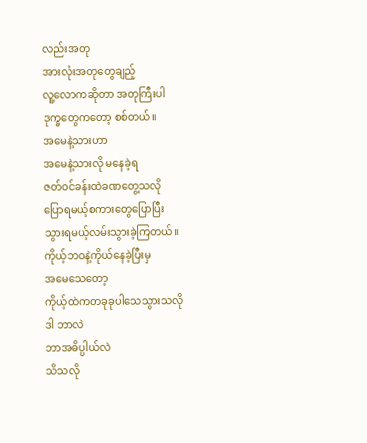လည်းအတု
အားလုံးအတုတွေချည့်
လူ့လောကဆိုတာ အတုကြီးပါ
ဒုက္ခတွေကတော့ စစ်တယ်။
အမေနဲ့သားဟာ
အမေနဲ့သားလို မနေခဲ့ရ
ဇတ်ဝင်ခန်းထဲခဏတွေ့သလို
ပြောရမယ့်စကားတွေပြောပြီး
သွားရမယ့်လမ်းသွားခဲ့ကြတယ်။
ကိုယ့်ဘဝနဲ့ကိုယ်နေခဲ့ပြီးမှ
အမေသေတော့
ကိုယ့်ထဲကတခုခုပါသေသွားသလို
ဒါ ဘာလဲ
ဘာအဓိပ္ပါယ်လဲ
သိသလို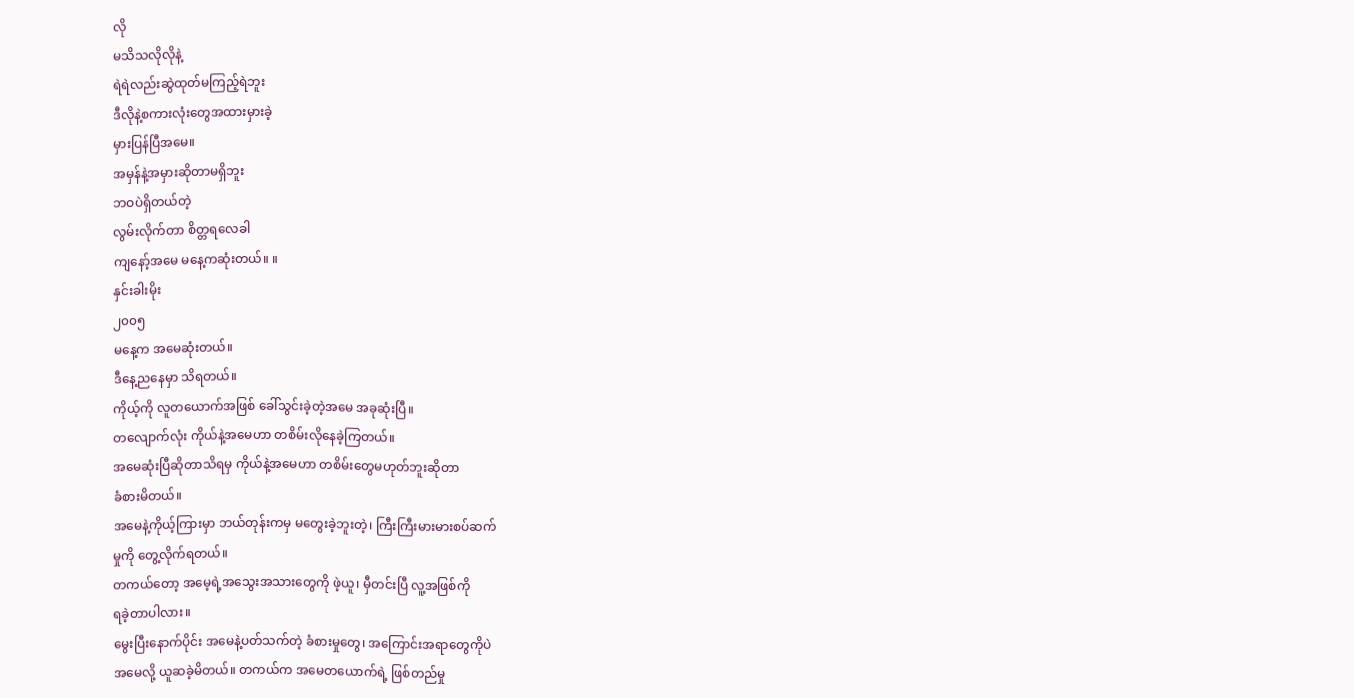လို
မသိသလိုလိုနဲ့
ရဲရဲလည်းဆွဲထုတ်မကြည့်ရဲဘူး
ဒီလိုနဲ့စကားလုံးတွေအထားမှားခဲ့
မှားပြန်ပြီအမေ။
အမှန်နဲ့အမှားဆိုတာမရှိဘူး
ဘဝပဲရှိတယ်တဲ့
လွမ်းလိုက်တာ စိတ္တရလေခါ
ကျနော့်အမေ မနေ့ကဆုံးတယ်။ ။
နှင်းခါးမိုး
၂၀၀၅
မနေ့က အမေဆုံးတယ်။
ဒီနေ့ညနေမှာ သိရတယ်။
ကိုယ့်ကို လူတယောက်အဖြစ် ခေါ်သွင်းခဲ့တဲ့အမေ အခုဆုံးပြီ။
တလျောက်လုံး ကိုယ်နဲ့အမေဟာ တစိမ်းလိုနေခဲ့ကြတယ်။
အမေဆုံးပြီဆိုတာသိရမှ ကိုယ်နဲ့အမေဟာ တစိမ်းတွေမဟုတ်ဘူးဆိုတာ
ခံစားမိတယ်။
အမေနဲ့ကိုယ့်ကြားမှာ ဘယ်တုန်းကမှ မတွေးခဲ့ဘူးတဲ့၊ ကြီးကြီးမားမားစပ်ဆက်
မှုကို တွေ့လိုက်ရတယ်။
တကယ်တော့ အမေ့ရဲ့အသွေးအသားတွေကို ဖဲ့ယူ၊ မှီတင်းပြီ လူ့အဖြစ်ကို
ရခဲ့တာပါလား။
မွေးပြီးနောက်ပိုင်း အမေနဲ့ပတ်သက်တဲ့ ခံစားမှုတွေ၊ အကြောင်းအရာတွေကိုပဲ
အမေလို့ ယူဆခဲ့မိတယ်။ တကယ်က အမေတယောက်ရဲ့ ဖြစ်တည်မှု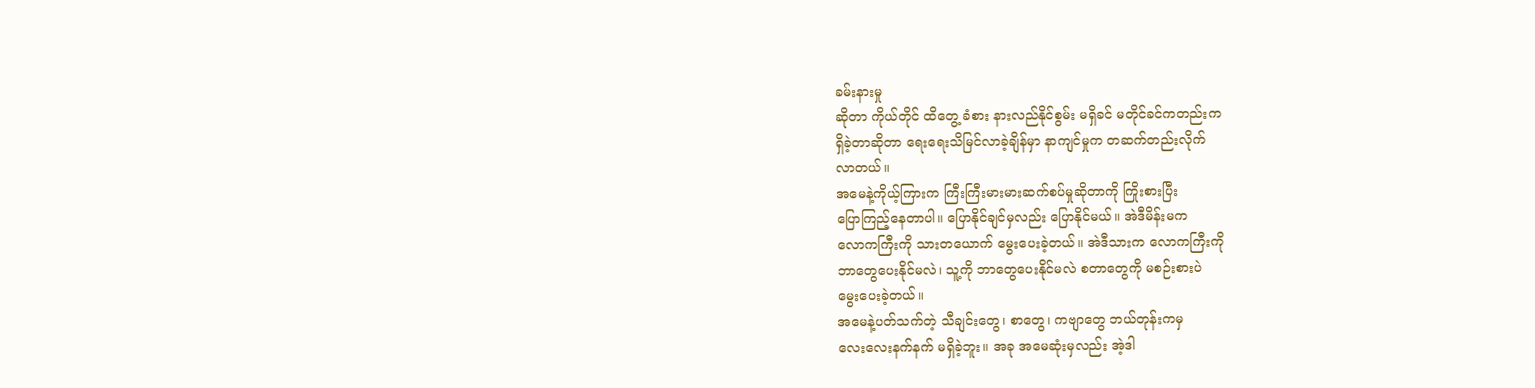ခမ်းနားမှု
ဆိုတာ ကိုယ်တိုင် ထိတွေ့ ခံစား နားလည်နိုင်စွမ်း မရှိခင် မတိုင်ခင်ကတည်းက
ရှိခဲ့တာဆိုတာ ရေးရေးသိမြင်လာခဲ့ချိန်မှာ နာကျင်မှုက တဆက်တည်းလိုက်
လာတယ်။
အမေနဲ့ကိုယ့်ကြားက ကြီးကြီးမားမားဆက်စပ်မှုဆိုတာကို ကြိုးစားပြီး
ပြောကြည့်နေတာပါ။ ပြောနိုင်ချင်မှလည်း ပြောနိုင်မယ်။ အဲဒီမိန်းမက
လောကကြီးကို သားတယောက် မွေးပေးခဲ့တယ်။ အဲဒီသားက လောကကြီးကို
ဘာတွေပေးနိုင်မလဲ၊ သူ့ကို ဘာတွေပေးနိုင်မလဲ စတာတွေကို မစဉ်းစားပဲ
မွေးပေးခဲ့တယ်။
အမေနဲ့ပတ်သက်တဲ့ သီချင်းတွေ၊ စာတွေ၊ ကဗျာတွေ ဘယ်တုန်းကမှ
လေးလေးနက်နက် မရှိခဲ့ဘူး။ အခု အမေဆုံးမှလည်း အဲ့ဒါ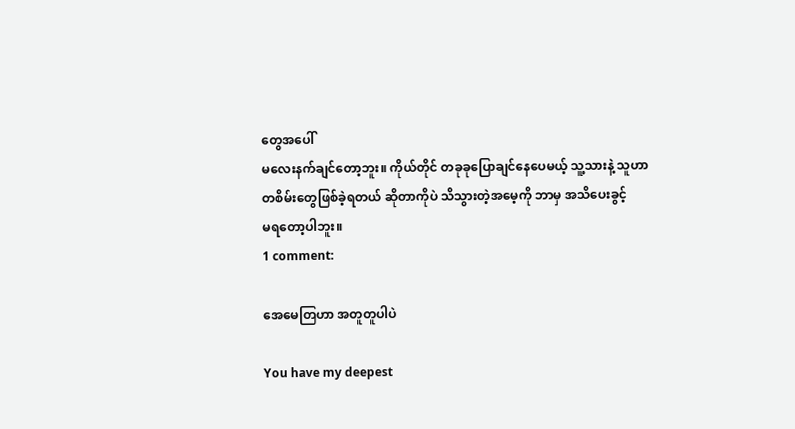တွေအပေါ်
မလေးနက်ချင်တော့ဘူး။ ကိုယ်တိုင် တခုခုပြောချင်နေပေမယ့် သူ့သားနဲ့ သူဟာ
တစိမ်းတွေဖြစ်ခဲ့ရတယ် ဆိုတာကိုပဲ သိသွားတဲ့အမေ့ကို ဘာမှ အသိပေးခွင့်
မရတော့ပါဘူး။
1 comment:

အေမေတြဟာ အတူတူပါပဲ

You have my deepest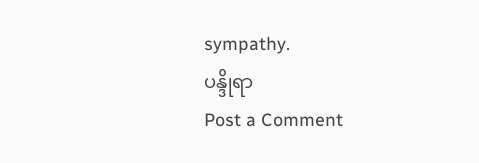sympathy.
ပန္ဒိုရာ
Post a Comment